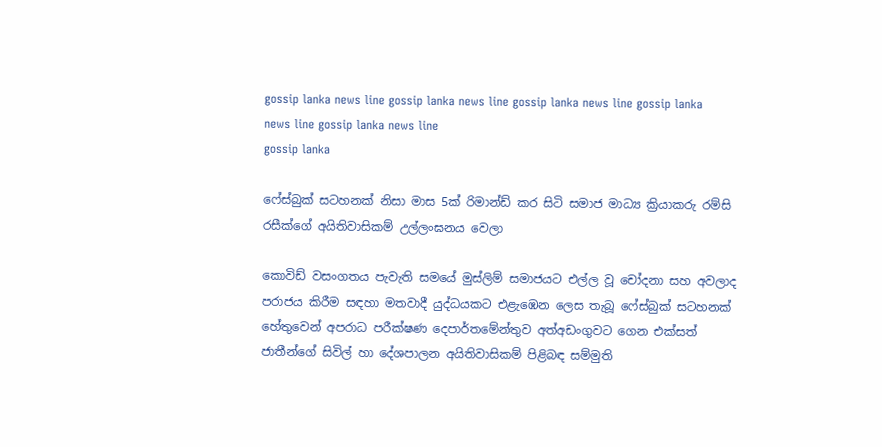gossip lanka news line gossip lanka news line gossip lanka news line gossip lanka news line gossip lanka news line
gossip lanka

ෆේස්බුක් සටහනක් නිසා මාස 5ක් රිමාන්ඩ් කර සිටි සමාජ මාධ්‍ය ක්‍රියාකරු රම්සි රසීක්ගේ අයිතිවාසිකම් උල්ලංඝනය වෙලා

කොවිඩ් වසංගතය පැවැති සමයේ මුස්ලිම් සමාජයට එල්ල වූ චෝදනා සහ අවලාද පරාජය කිරීම සඳහා මතවාදී යුද්ධයකට එළැඹෙන ලෙස තැබූ ෆේස්බුක් සටහනක් හේතුවෙන් අපරාධ පරීක්ෂණ දෙපාර්තමේන්තුව අත්අඩංගුවට ගෙන එක්සත් ජාතීන්ගේ සිවිල් හා දේශපාලන අයිතිවාසිකම් පිළිබඳ සම්මුති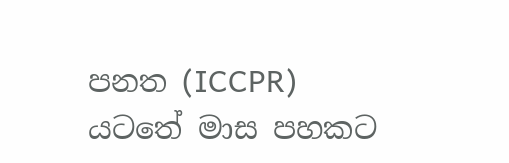පනත (ICCPR) යටතේ මාස පහකට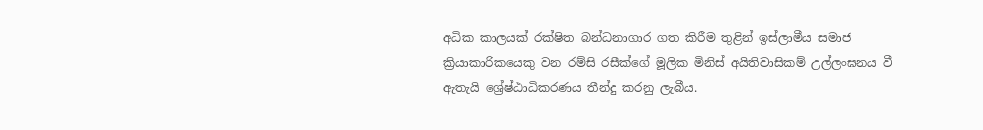අධික කාලයක් රක්ෂිත බන්ධනාගාර ගත කිරීම තුළින් ඉස්ලාමීය සමාජ ක්‍රියාකාරිකයෙකු වන රම්සි රසීක්ගේ මූලික මිනිස් අයිතිවාසිකම් උල්ලංඝනය වී ඇතැයි ශ්‍රේෂ්ඨාධිකරණය තීන්දු කරනු ලැබීය.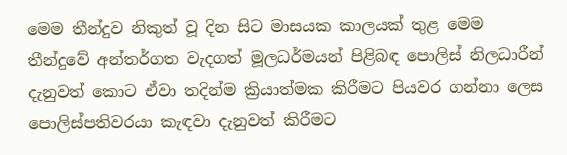මෙම තීන්දුව නිකුත් වූ දින සිට මාසයක කාලයක් තුළ මෙම තීන්දුවේ අන්තර්ගත වැදගත් මූලධර්මයන් පිළිබඳ පොලිස් නිලධාරීන් දැනුවත් කොට ඒවා තදින්ම ක්‍රියාත්මක කිරීමට පියවර ගන්නා ලෙස පොලිස්පතිවරයා කැඳවා දැනුවත් කිරීමට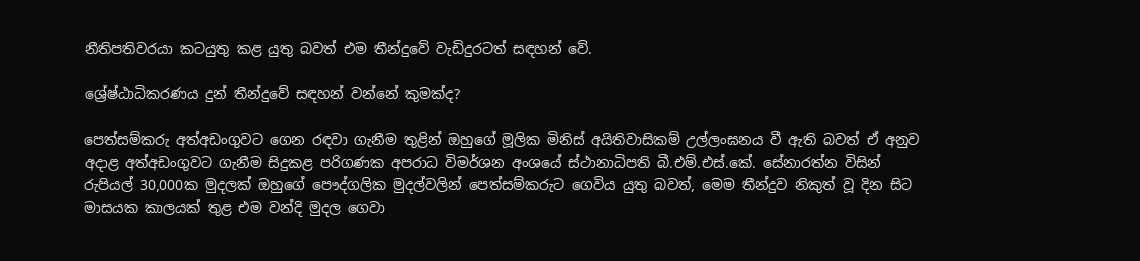නීතිපතිවරයා කටයුතු කළ යුතු බවත් එම තීන්දුවේ වැඩිදුරටත් සඳහන් වේ.

ශ්‍රේෂ්ඨාධිකරණය දුන් තීන්දුවේ සඳහන් වන්නේ කුමක්ද?

පෙත්සම්කරු අත්අඩංගුවට ගෙන රඳවා ගැනීම තුළින් ඔහුගේ මූලික මිනිස් අයිතිවාසිකම් උල්ලංඝනය වී ඇති බවත් ඒ අනුව අදාළ අත්අඩංගුවට ගැනීම සිදුකළ පරිගණක අපරාධ විමර්ශන අංශයේ ස්ථානාධිපති බී.එම්.එස්.කේ. සේනාරත්න විසින් රුපියල් 30,000ක මුදලක් ඔහුගේ පෞද්ගලික මුදල්වලින් පෙත්සම්කරුට ගෙවිය යුතු බවත්, මෙම තීන්දුව නිකුත් වූ දින සිට මාසයක කාලයක් තුළ එම වන්දි මුදල ගෙවා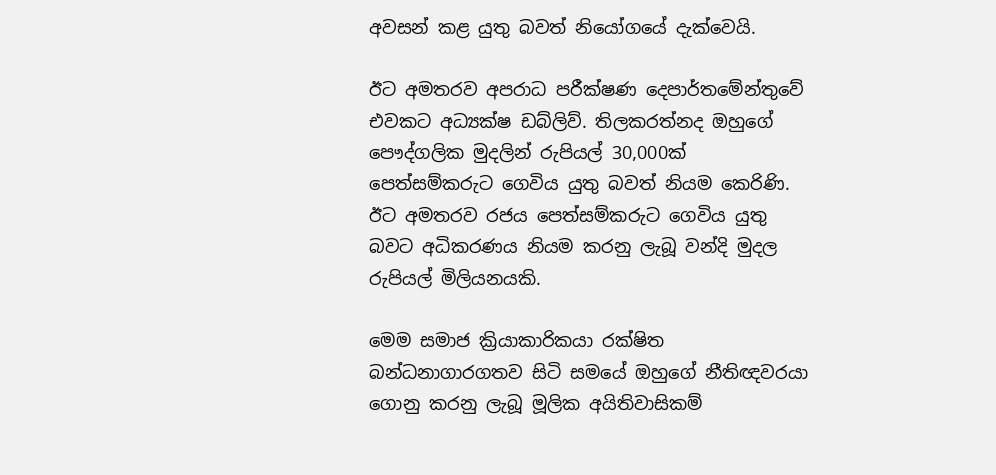අවසන් කළ යුතු බවත් නියෝගයේ දැක්වෙයි.

ඊට අමතරව අපරාධ පරීක්ෂණ දෙපාර්තමේන්තුවේ එවකට අධ්‍යක්ෂ ඩබ්ලිව්. තිලකරත්නද ඔහුගේ පෞද්ගලික මුදලින් රුපියල් 30,000ක් පෙත්සම්කරුට ගෙවිය යුතු බවත් නියම කෙරිණි. ඊට අමතරව රජය පෙත්සම්කරුට ගෙවිය යුතු බවට අධිකරණය නියම කරනු ලැබූ වන්දි මුදල රුපියල් මිලියනයකි.

මෙම සමාජ ක්‍රියාකාරිකයා රක්ෂිත බන්ධනාගාරගතව සිටි සමයේ ඔහුගේ නීතිඥවරයා ගොනු කරනු ලැබූ මූලික අයිතිවාසිකම්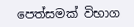පෙත්සමක් විභාග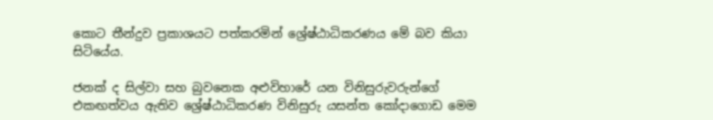කොට තීන්දුව ප්‍රකාශයට පත්කරමින් ශ්‍රේෂ්ඨාධිකරණය මේ බව කියා සිටියේය.

ජනක් ද සිල්වා සහ බුවනෙක අළුවිහාරේ යන විනිසුරුවරුන්ගේ එකඟත්වය ඇතිව ශ්‍රේෂ්ඨාධිකරණ විනිසුරු යසන්ත කෝදාගොඩ මෙම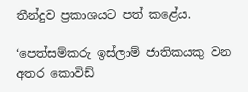තීන්දුව ප්‍රකාශයට පත් කළේය.

‘පෙත්සම්කරු ඉස්ලාම් ජාතිකයකු වන අතර කොවිඩ්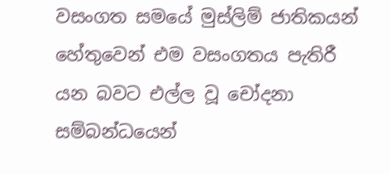වසංගත සමයේ මුස්ලිම් ජාතිකයන් හේතුවෙන් එම වසංගතය පැතිරී යන බවට එල්ල වූ චෝදනා සම්බන්ධයෙන්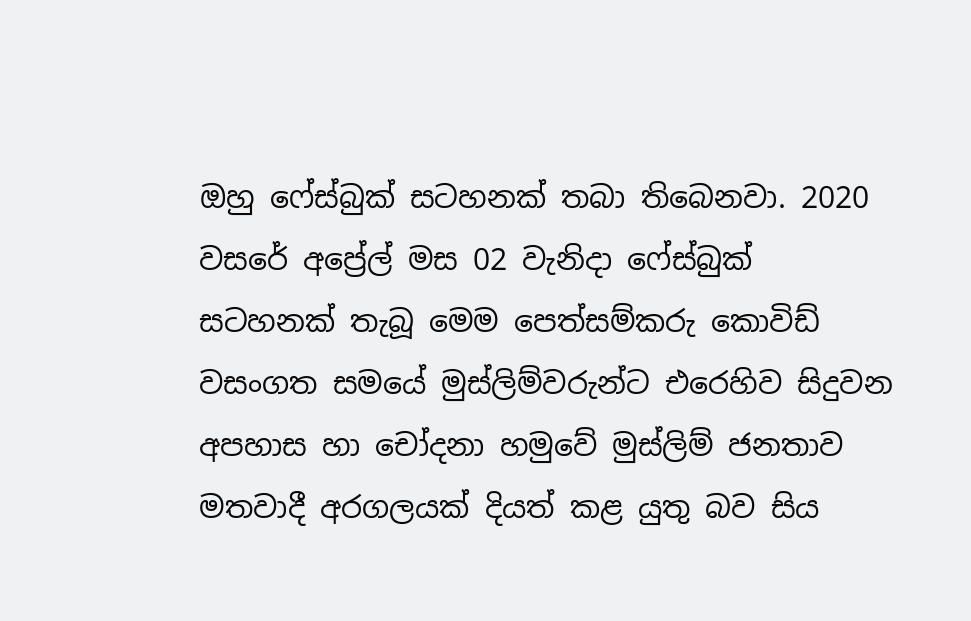ඔහු ෆේස්බුක් සටහනක් තබා තිබෙනවා. 2020 වසරේ අප්‍රේල් මස 02 වැනිදා ෆේස්බුක් සටහනක් තැබූ මෙම පෙත්සම්කරු කොවිඩ් වසංගත සමයේ මුස්ලිම්වරුන්ට එරෙහිව සිදුවන අපහාස හා චෝදනා හමුවේ මුස්ලිම් ජනතාව මතවාදී අරගලයක් දියත් කළ යුතු බව සිය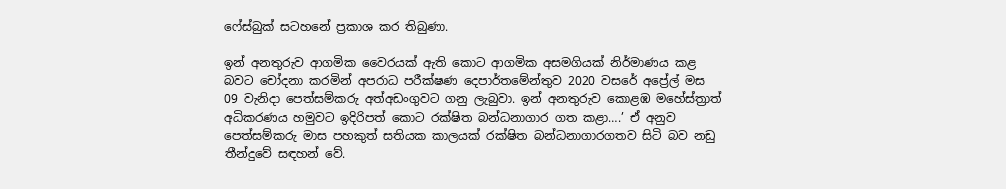ෆේස්බුක් සටහනේ ප්‍රකාශ කර තිබුණා.

ඉන් අනතුරුව ආගමික වෛරයක් ඇති කොට ආගමික අසමගියක් නිර්මාණය කළ බවට චෝදනා කරමින් අපරාධ පරීක්ෂණ දෙපාර්තමේන්තුව 2020 වසරේ අප්‍රේල් මස 09 වැනිදා පෙත්සම්කරු අත්අඩංගුවට ගනු ලැබුවා. ඉන් අනතුරුව කොළඹ මහේස්ත්‍රාත් අධිකරණය හමුවට ඉදිරිපත් කොට රක්ෂිත බන්ධනාගාර ගත කළා….’ ඒ අනුව පෙත්සම්කරු මාස පහකුත් සතියක කාලයක් රක්ෂිත බන්ධනාගාරගතව සිටි බව නඩු තීන්දුවේ සඳහන් වේ.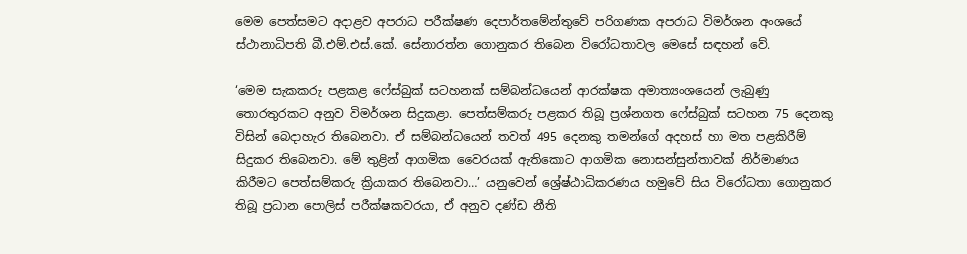මෙම පෙත්සමට අදාළව අපරාධ පරීක්ෂණ දෙපාර්තමේන්තුවේ පරිගණක අපරාධ විමර්ශන අංශයේ ස්ථානාධිපති බී.එම්.එස්.කේ. සේනාරත්න ගොනුකර තිබෙන විරෝධතාවල මෙසේ සඳහන් වේ.

‘මෙම සැකකරු පළකළ ෆේස්බුක් සටහනක් සම්බන්ධයෙන් ආරක්ෂක අමාත්‍යංශයෙන් ලැබුණු තොරතුරකට අනුව විමර්ශන සිදුකළා. පෙත්සම්කරු පළකර තිබූ ප්‍රශ්නගත ෆේස්බුක් සටහන 75 දෙනකු විසින් බෙදාහැර තිබෙනවා. ඒ සම්බන්ධයෙන් තවත් 495 දෙනකු තමන්ගේ අදහස් හා මත පළකිරීම් සිදුකර තිබෙනවා. මේ තුළින් ආගමික වෛරයක් ඇතිකොට ආගමික නොසන්සුන්තාවක් නිර්මාණය කිරීමට පෙත්සම්කරු ක්‍රියාකර තිබෙනවා…’ යනුවෙන් ශ්‍රේෂ්ඨාධිකරණය හමුවේ සිය විරෝධතා ගොනුකර තිබූ ප්‍රධාන පොලිස් පරීක්ෂකවරයා, ඒ අනුව දණ්ඩ නීති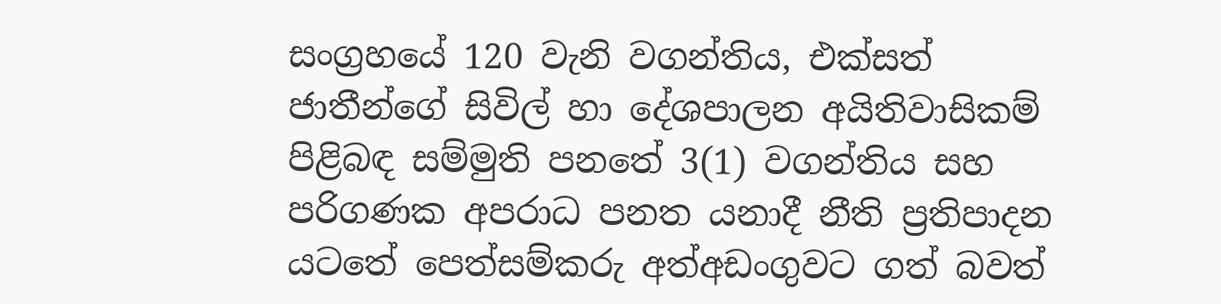සංග්‍රහයේ 120 වැනි වගන්තිය, එක්සත් ජාතීන්ගේ සිවිල් හා දේශපාලන අයිතිවාසිකම් පිළිබඳ සම්මුති පනතේ 3(1) වගන්තිය සහ පරිගණක අපරාධ පනත යනාදී නීති ප්‍රතිපාදන යටතේ පෙත්සම්කරු අත්අඩංගුවට ගත් බවත්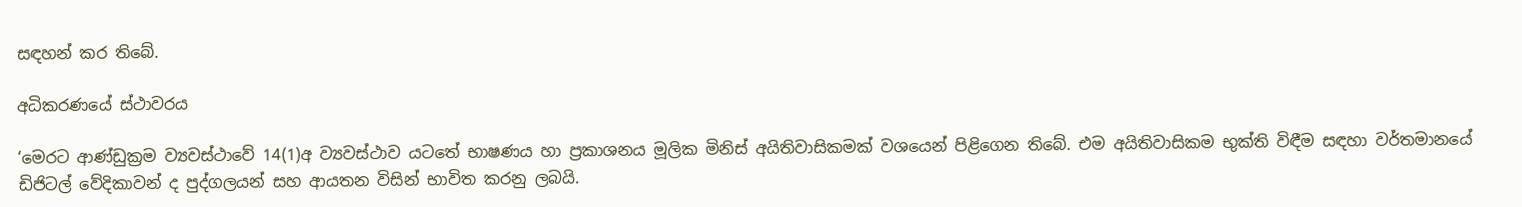සඳහන් කර තිබේ.

අධිකරණයේ ස්ථාවරය

‘මෙරට ආණ්ඩුක්‍රම ව්‍යවස්ථාවේ 14(1)අ ව්‍යවස්ථාව යටතේ භාෂණය හා ප්‍රකාශනය මූලික මිනිස් අයිතිවාසිකමක් වශයෙන් පිළිගෙන තිබේ. එම අයිතිවාසිකම භුක්ති විඳීම සඳහා වර්තමානයේ ඩිජිටල් වේදිකාවන් ද පුද්ගලයන් සහ ආයතන විසින් භාවිත කරනු ලබයි.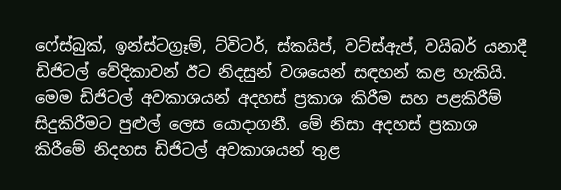ෆේස්බුක්, ඉන්ස්ටග්‍රෑම්, ට්විටර්, ස්කයිප්, වට්ස්ඇප්, වයිබර් යනාදී ඩිජිටල් වේදිකාවන් ඊට නිදසුන් වශයෙන් සඳහන් කළ හැකියි. මෙම ඩිජිටල් අවකාශයන් අදහස් ප්‍රකාශ කිරීම සහ පළකිරීම් සිදුකිරීමට පුළුල් ලෙස යොදාගනී. මේ නිසා අදහස් ප්‍රකාශ කිරීමේ නිදහස ඩිජිටල් අවකාශයන් තුළ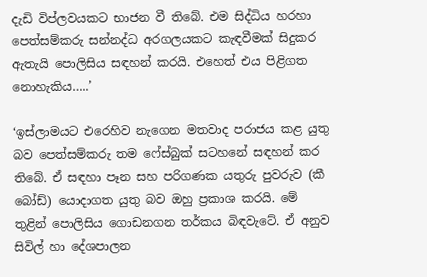දැඩි විප්ලවයකට භාජන වී තිබේ. එම සිද්ධිය හරහා පෙත්සම්කරු සන්නද්ධ අරගලයකට කැඳවීමක් සිදුකර ඇතැයි පොලිසිය සඳහන් කරයි. එහෙත් එය පිළිගත නොහැකිය…..’

‘ඉස්ලාමයට එරෙහිව නැගෙන මතවාද පරාජය කළ යුතු බව පෙත්සම්කරු තම ෆේස්බුක් සටහනේ සඳහන් කර තිබේ. ඒ සඳහා පෑන සහ පරිගණක යතුරු පුවරුව (කී බෝඩ්) යොදාගත යුතු බව ඔහු ප්‍රකාශ කරයි. මේ තුළින් පොලිසිය ගොඩනගන තර්කය බිඳවැටේ. ඒ අනුව සිවිල් හා දේශපාලන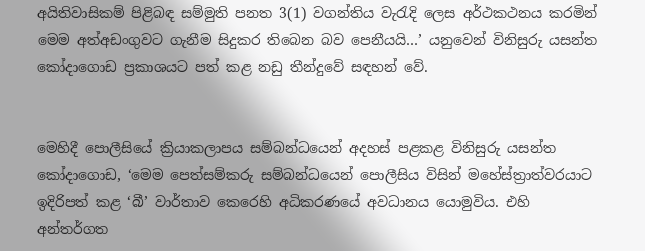අයිතිවාසිකම් පිළිබඳ සම්මුති පනත 3(1) වගන්තිය වැරැදි ලෙස අර්ථකථනය කරමින් මෙම අත්අඩංගුවට ගැනීම සිදුකර තිබෙන බව පෙනීයයි…’ යනුවෙන් විනිසුරු යසන්ත කෝදාගොඩ ප්‍රකාශයට පත් කළ නඩු තීන්දුවේ සඳහන් වේ.


මෙහිදී පොලීසියේ ක්‍රියාකලාපය සම්බන්ධයෙන් අදහස් පළකළ විනිසුරු යසන්ත කෝදාගොඩ, ‘මෙම පෙත්සම්කරු සම්බන්ධයෙන් පොලීසිය විසින් මහේස්ත්‍රාත්වරයාට ඉදිරිපත් කළ ‘බී’ වාර්තාව කෙරෙහි අධිකරණයේ අවධානය යොමුවිය. එහි අන්තර්ගත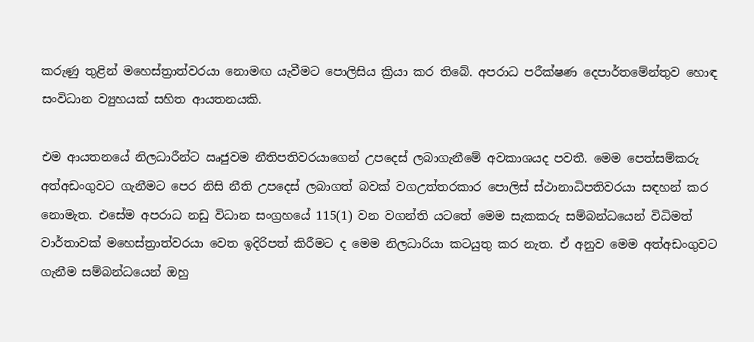කරුණු තුළින් මහෙස්ත්‍රාත්වරයා නොමඟ යැවීමට පොලිසිය ක්‍රියා කර තිබේ. අපරාධ පරීක්ෂණ දෙපාර්තමේන්තුව හොඳ සංවිධාන ව්‍යුහයක් සහිත ආයතනයකි.

එම ආයතනයේ නිලධාරීන්ට ඍජුවම නීතිපතිවරයාගෙන් උපදෙස් ලබාගැනීමේ අවකාශයද පවතී. මෙම පෙත්සම්කරු අත්අඩංගුවට ගැනීමට පෙර නිසි නීති උපදෙස් ලබාගත් බවක් වගඋත්තරකාර පොලිස් ස්ථානාධිපතිවරයා සඳහන් කර නොමැත. එසේම අපරාධ නඩු විධාන සංග්‍රහයේ 115(1) වන වගන්ති යටතේ මෙම සැකකරු සම්බන්ධයෙන් විධිමත් වාර්තාවක් මහෙස්ත්‍රාත්වරයා වෙත ඉදිරිපත් කිරීමට ද මෙම නිලධාරියා කටයුතු කර නැත. ඒ අනුව මෙම අත්අඩංගුවට ගැනීම සම්බන්ධයෙන් ඔහු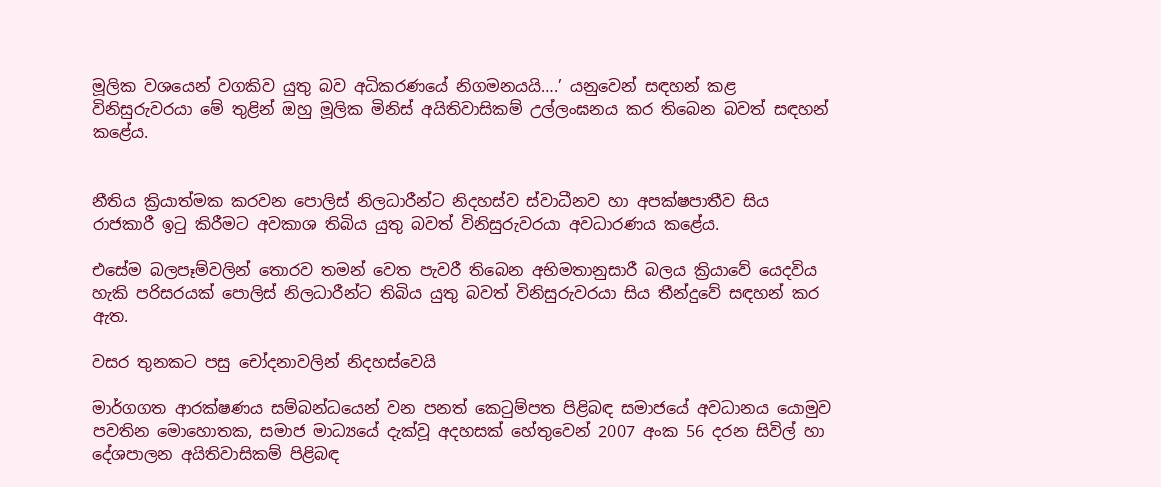මූලික වශයෙන් වගකිව යුතු බව අධිකරණයේ නිගමනයයි….’ යනුවෙන් සඳහන් කළ විනිසුරුවරයා මේ තුළින් ඔහු මූලික මිනිස් අයිතිවාසිකම් උල්ලංඝනය කර තිබෙන බවත් සඳහන් කළේය.


නීතිය ක්‍රියාත්මක කරවන පොලිස් නිලධාරීන්ට නිදහස්ව ස්වාධීනව හා අපක්ෂපාතීව සිය රාජකාරී ඉටු කිරීමට අවකාශ තිබිය යුතු බවත් විනිසුරුවරයා අවධාරණය කළේය.

එසේම බලපෑම්වලින් තොරව තමන් වෙත පැවරී තිබෙන අභිමතානුසාරී බලය ක්‍රියාවේ යෙදවිය හැකි පරිසරයක් පොලිස් නිලධාරීන්ට තිබිය යුතු බවත් විනිසුරුවරයා සිය තීන්දුවේ සඳහන් කර ඇත.

වසර තුනකට පසු චෝදනාවලින් නිදහස්වෙයි

මාර්ගගත ආරක්ෂණය සම්බන්ධයෙන් වන පනත් කෙටුම්පත පිළිබඳ සමාජයේ අවධානය යොමුව පවතින මොහොතක, සමාජ මාධ්‍යයේ දැක්වූ අදහසක් හේතුවෙන් 2007 අංක 56 දරන සිවිල් හා දේශපාලන අයිතිවාසිකම් පිළිබඳ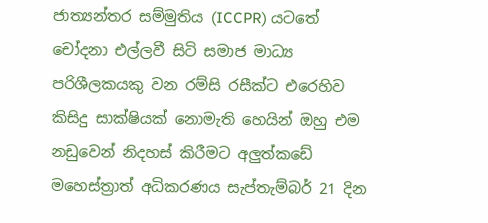ජාත්‍යන්තර සම්මුතිය (ICCPR) යටතේ චෝදනා එල්ලවී සිටි සමාජ මාධ්‍ය පරිශීලකයකු වන රම්සි රසීක්ට එරෙහිව කිසිදු සාක්ෂියක් නොමැති හෙයින් ඔහු එම නඩුවෙන් නිදහස් කිරීමට අලුත්කඩේ මහෙස්ත්‍රාත් අධිකරණය සැප්තැම්බර් 21 දින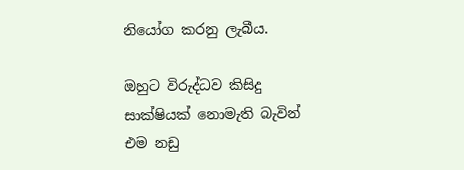නියෝග කරනු ලැබීය.

ඔහුට විරුද්ධව කිසිදු සාක්ෂියක් නොමැති බැවින් එම නඩු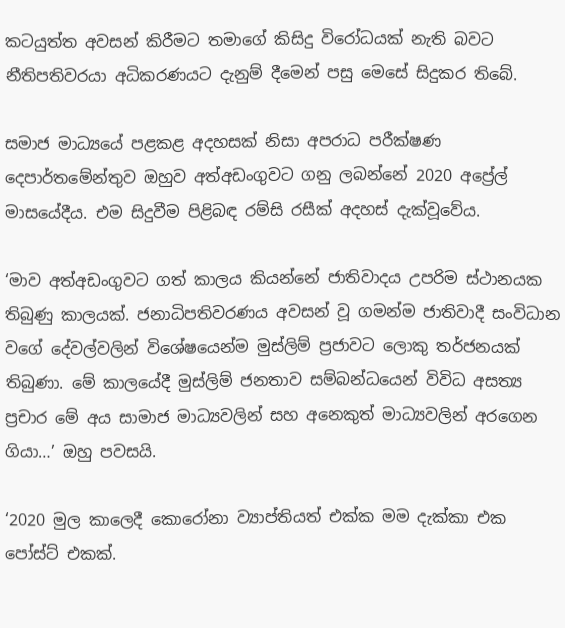කටයුත්ත අවසන් කිරීමට තමාගේ කිසිදු විරෝධයක් නැති බවට නීතිපතිවරයා අධිකරණයට දැනුම් දීමෙන් පසු මෙසේ සිදුකර තිබේ.

සමාජ මාධ්‍යයේ පළකළ අදහසක් නිසා අපරාධ පරීක්ෂණ දෙපාර්තමේන්තුව ඔහුව අත්අඩංගුවට ගනු ලබන්නේ 2020 අප්‍රේල් මාසයේදීය. එම සිදුවීම පිළිබඳ රම්සි රසීක් අදහස් දැක්වූවේය.

‘මාව අත්අඩංගුවට ගත් කාලය කියන්නේ ජාතිවාදය උපරිම ස්ථානයක තිබුණු කාලයක්. ජනාධිපතිවරණය අවසන් වූ ගමන්ම ජාතිවාදී සංවිධාන වගේ දේවල්වලින් විශේෂයෙන්ම මුස්ලිම් ප්‍රජාවට ලොකු තර්ජනයක් තිබුණා. මේ කාලයේදී මුස්ලිම් ජනතාව සම්බන්ධයෙන් විවිධ අසත්‍ය ප්‍රචාර මේ අය සාමාජ මාධ්‍යවලින් සහ අනෙකුත් මාධ්‍යවලින් අරගෙන ගියා…’ ඔහු පවසයි.

‘2020 මුල කාලෙදී කොරෝනා ව්‍යාප්තියත් එක්ක මම දැක්කා එක පෝස්ට් එකක්.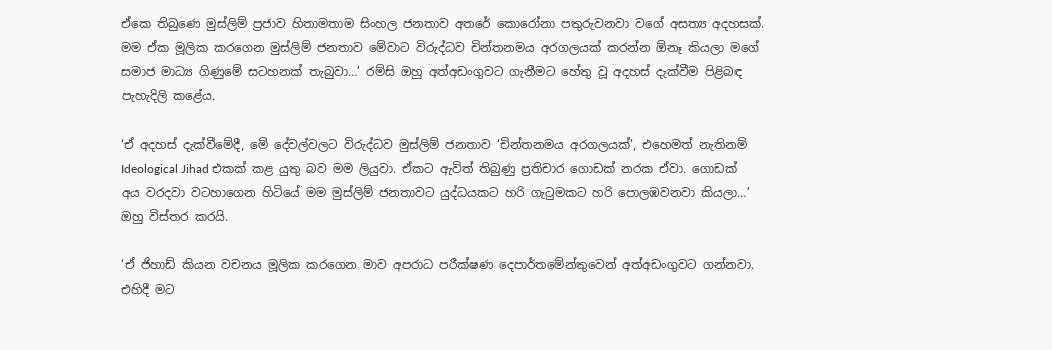ඒකෙ තිබුණෙ මුස්ලිම් ප්‍රජාව හිතාමතාම සිංහල ජනතාව අතරේ කොරෝනා පතුරුවනවා වගේ අසත්‍ය අදහසක්. මම ඒක මූලික කරගෙන මුස්ලිම් ජනතාව මේවාට විරුද්ධව චින්තනමය අරගලයක් කරන්න ඕනෑ කියලා මගේ සමාජ මාධ්‍ය ගිණුමේ සටහනක් තැබුවා…’ රම්සි ඔහු අත්අඩංගුවට ගැනීමට හේතු වූ අදහස් දැක්වීම පිළිබඳ පැහැදිලි කළේය.

‘ඒ අදහස් දැක්වීමේදී, මේ දේවල්වලට විරුද්ධව මුස්ලිම් ජනතාව ‘චින්තනමය අරගලයක්’, එහෙමත් නැතිනම් Ideological Jihad එකක් කළ යුතු බව මම ලියුවා. ඒකට ඇවිත් තිබුණු ප්‍රතිචාර ගොඩක් නරක ඒවා. ගොඩක් අය වරදවා වටහාගෙන හිටියේ මම මුස්ලිම් ජනතාවට යුද්ධයකට හරි ගැටුමකට හරි පොලඹවනවා කියලා…’ ඔහු විස්තර කරයි.

‘ඒ ජිහාඩ් කියන වචනය මූලික කරගෙන මාව අපරාධ පරීක්ෂණ දෙපාර්තමේන්තුවෙන් අත්අඩංගුවට ගන්නවා. එහිදී මට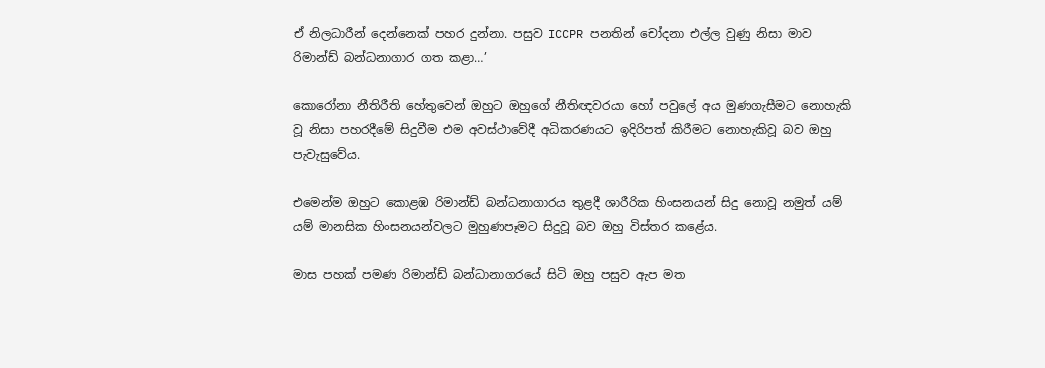ඒ නිලධාරීන් දෙන්නෙක් පහර දුන්නා. පසුව ICCPR පනතින් චෝදනා එල්ල වුණු නිසා මාව රිමාන්ඩ් බන්ධනාගාර ගත කළා…’

කොරෝනා නීතිරීති හේතුවෙන් ඔහුට ඔහුගේ නීතිඥවරයා හෝ පවුලේ අය මුණගැසීමට නොහැකි වූ නිසා පහරදීමේ සිදුවීම එම අවස්ථාවේදී අධිකරණයට ඉදිරිපත් කිරීමට නොහැකිවූ බව ඔහු පැවැසුවේය.

එමෙන්ම ඔහුට කොළඹ රිමාන්ඩ් බන්ධනාගාරය තුළදී ශාරීරික හිංසනයන් සිදු නොවූ නමුත් යම් යම් මානසික හිංසනයන්වලට මුහුණපෑමට සිදුවූ බව ඔහු විස්තර කළේය.

මාස පහක් පමණ රිමාන්ඩ් බන්ධානාගරයේ සිටි ඔහු පසුව ඇප මත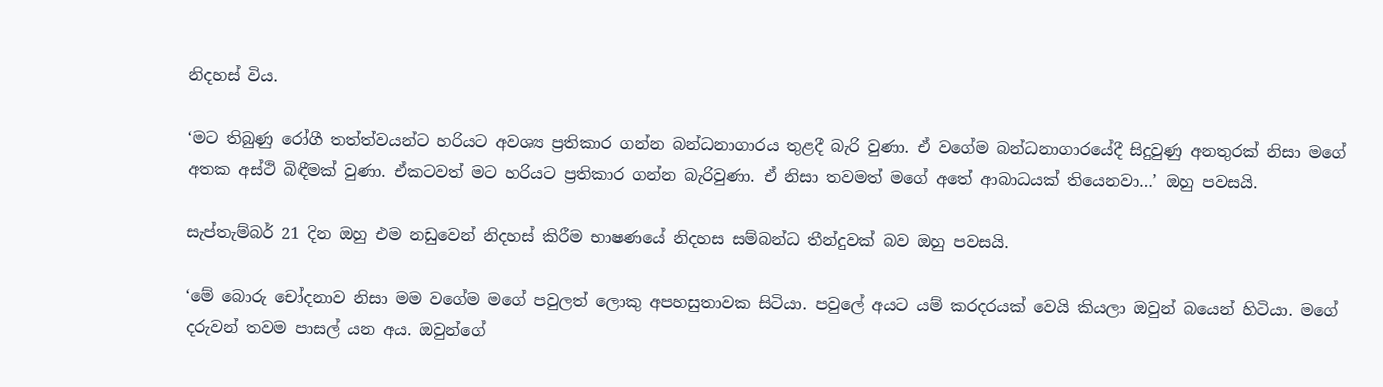නිදහස් විය.

‘මට තිබුණු රෝගී තත්ත්වයන්ට හරියට අවශ්‍ය ප්‍රතිකාර ගන්න බන්ධනාගාරය තුළදී බැරි වුණා. ඒ වගේම බන්ධනාගාරයේදී සිදුවුණු අනතුරක් නිසා මගේ අතක අස්ථි බිඳීමක් වුණා. ඒකටවත් මට හරියට ප්‍රතිකාර ගන්න බැරිවුණා. ඒ නිසා තවමත් මගේ අතේ ආබාධයක් තියෙනවා…’ ඔහු පවසයි.

සැප්තැම්බර් 21 දින ඔහු එම නඩුවෙන් නිදහස් කිරීම භාෂණයේ නිදහස සම්බන්ධ තීන්දුවක් බව ඔහු පවසයි.

‘මේ බොරු චෝදනාව නිසා මම වගේම මගේ පවුලත් ලොකු අපහසුතාවක සිටියා. පවුලේ අයට යම් කරදරයක් වෙයි කියලා ඔවුන් බයෙන් හිටියා. මගේ දරුවන් තවම පාසල් යන අය. ඔවුන්ගේ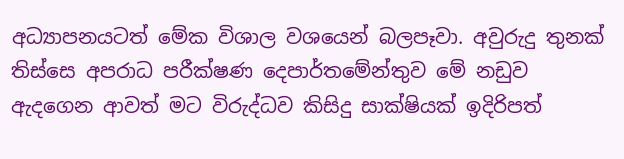අධ්‍යාපනයටත් මේක විශාල වශයෙන් බලපෑවා. අවුරුදු තුනක් තිස්සෙ අපරාධ පරීක්ෂණ දෙපාර්තමේන්තුව මේ නඩුව ඇදගෙන ආවත් මට විරුද්ධව කිසිදු සාක්ෂියක් ඉදිරිපත්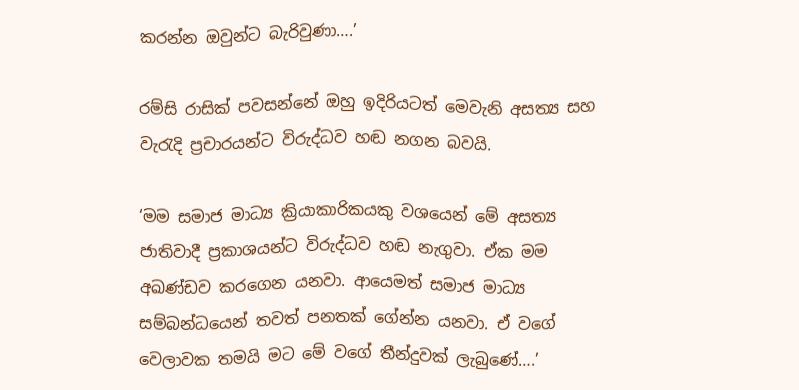කරන්න ඔවුන්ට බැරිවුණා….’

රම්සි රාසික් පවසන්නේ ඔහු ඉදිරියටත් මෙවැනි අසත්‍ය සහ වැරැදි ප්‍රචාරයන්ට විරුද්ධව හඬ නගන බවයි.

‘මම සමාජ මාධ්‍ය ක්‍රියාකාරිකයකු වශයෙන් මේ අසත්‍ය ජාතිවාදී ප්‍රකාශයන්ට විරුද්ධව හඬ නැගුවා. ඒක මම අඛණ්ඩව කරගෙන යනවා. ආයෙමත් සමාජ මාධ්‍ය සම්බන්ධයෙන් තවත් පනතක් ගේන්න යනවා. ඒ වගේ වෙලාවක තමයි මට මේ වගේ තීන්දුවක් ලැබුණේ….’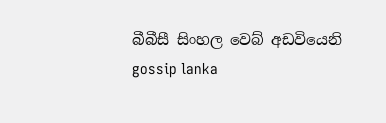බීබීසී සිංහල වෙබ් අඩවියෙනි
gossip lanka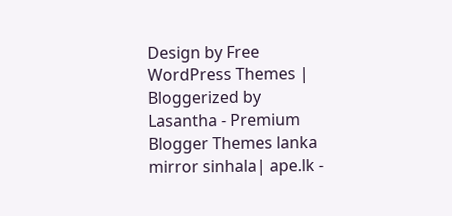Design by Free WordPress Themes | Bloggerized by Lasantha - Premium Blogger Themes lanka mirror sinhala| ape.lk -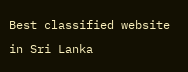Best classified website in Sri Lanka